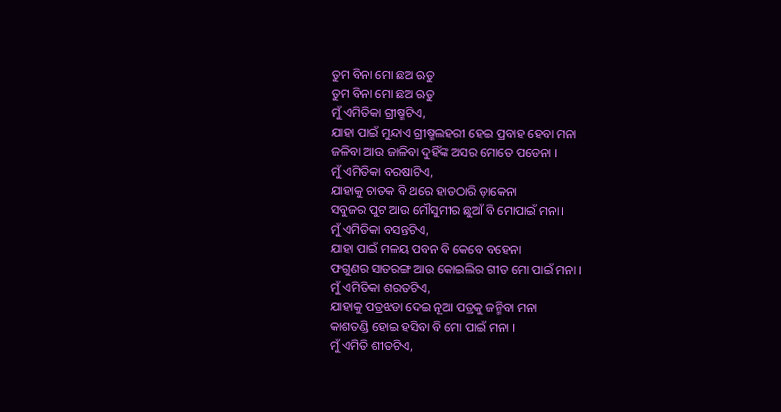ତୁମ ବିନା ମୋ ଛଅ ଋତୁ
ତୁମ ବିନା ମୋ ଛଅ ଋତୁ
ମୁଁ ଏମିତିକା ଗ୍ରୀଷ୍ମଟିଏ,
ଯାହା ପାଇଁ ମୁନ୍ଦାଏ ଗ୍ରୀଷ୍ମଲହରୀ ହେଇ ପ୍ରବାହ ହେବା ମନା
ଜଳିବା ଆଉ ଜାଳିବା ଦୁହିଁଙ୍କ ଅସର ମୋତେ ପଡେନା ।
ମୁଁ ଏମିତିକା ବରଷାଟିଏ,
ଯାହାକୁ ଚାତକ ବି ଥରେ ହାତଠାରି ଡ଼ାକେନା
ସବୁଜର ପୁଟ ଆଉ ମୌସୁମୀର ଛୁଆଁ ବି ମୋପାଇଁ ମନା।
ମୁଁ ଏମିତିକା ବସନ୍ତଟିଏ,
ଯାହା ପାଇଁ ମଳୟ ପବନ ବି କେବେ ବହେନା
ଫଗୁଣର ସାତରଙ୍ଗ ଆଉ କୋଇଲିର ଗୀତ ମୋ ପାଇଁ ମନା ।
ମୁଁ ଏମିତିକା ଶରତଟିଏ,
ଯାହାକୁ ପତ୍ରଝଡା ଦେଇ ନୂଆ ପତ୍ରକୁ ଜନ୍ମିବା ମନା
କାଶତଣ୍ଡି ହୋଇ ହସିବା ବି ମୋ ପାଇଁ ମନା ।
ମୁଁ ଏମିତି ଶୀତଟିଏ,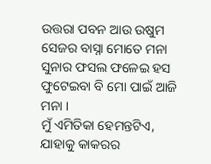ଉତ୍ତରା ପବନ ଆଉ ଉଷୁମ ସେଜର ବାସ୍ନା ମୋତେ ମନା
ସୁନାର ଫସଲ ଫଳେଇ ହସ ଫୁଟେଇବା ବି ମୋ ପାଇଁ ଆଜି ମନା ।
ମୁଁ ଏମିତିକା ହେମନ୍ତଟିଏ,
ଯାହାକୁ କାକରର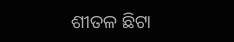ଶୀତଳ ଛିଟା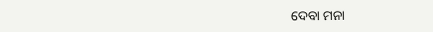ଦେବା ମନା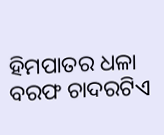ହିମପାତର ଧଳା ବରଫ ଚାଦରଟିଏ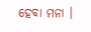ହେବା ମନା ।